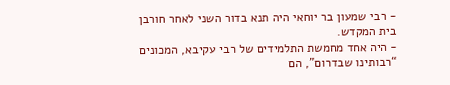- רבי שמעון בר יוחאי היה תנא בדור השני לאחר חורבן בית המקדש.
- היה אחד מחמשת התלמידים של רבי עקיבא, המכונים “רבותינו שבדרום”, הם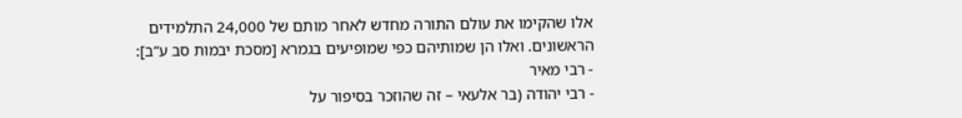אלו שהקימו את עולם התורה מחדש לאחר מותם של 24,000 התלמידים הראשונים. ואלו הן שמותיהם כפי שמופיעים בגמרא [מסכת יבמות סב ע”ב]:
- רבי מאיר
- רבי יהודה (בר אלעאי – זה שהוזכר בסיפור על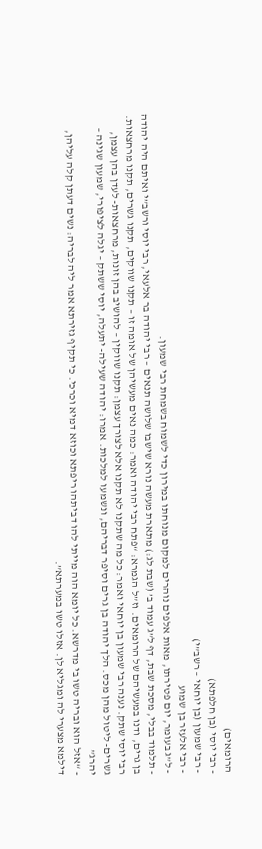הרומאים)
- רבי יוסי (בן חלפתא)
- רבי שמעון (בן יוחאי – רשב”י)
- רבי אלעזר בן שמוע
- ל”ג בעומר, יום פטירתו, מאות אלפים נוהרים למקום מנוחתו במירון כדי לשמוח בשמחת רבי שמעון.
- תלמוד בבלי, מסכת שבת, דף ל”ג עמוד ב’ (שבת לג:) מתארת מעשה נורא שישבו שלושה תנאים – רבי יהודה בר אלעאי, רבי יוסי ורשב”י ואיתם היה יהודה בן גרים, ודנו במעשיהם של הרומאים. וז”ל הגמרא: “פתח רבי יהודה ואמר: כמה נאים מעשיהן של אומה זו – תקנו שווקים, תקנו גשרים, תקנו מרחצאות. רבי יוסי שתק. נענה רבי שמעון בן יוחאי ואמר: כל מה שתקנו לא תקנו אלא לצורך עצמן: תקנו שווקין – להושיב בהן זונות, מרחצאות- לעדן בהן עצמן, גשרים- ליטול מהן מכס. הלך יהודה בן גרים וסיפר דבריהם, ונשמעו למלכות. אמרו: יהודה שעילה- יתעלה, יוסי ששתק – יגלה לציפורי, שמעון שגינה – יהרג”
- “אזל הוא ובריה טשו בי מדרשא. כל יומא הוה מייתי להו דביתהו ריפתא וכוזא דמיא וכרכי. כי תקיף גזירתא אמר ליה לבריה: נשים דעתן קלה עליהן, דילמא מצערי לה ומגליא לן. אזלו טשו במערתא”.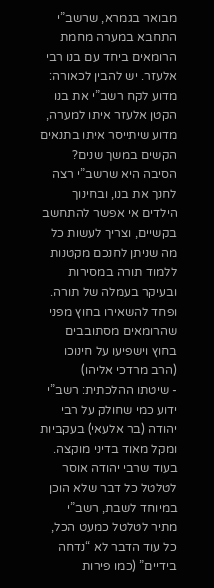מבואר בגמרא, שרשב”י התחבא במערה מחמת הרומאים ביחד עם בנו רבי אלעזר. יש להבין לכאורה: מדוע לקח רשב”י את בנו הקטן אלעזר איתו למערה, מדוע שיתייסר איתו בתנאים הקשים במשך שנים? הסיבה היא שרשב”י רצה לחנך את בנו, ובחינוך הילדים אי אפשר להתחשב בקשיים, וצריך לעשות כל מה שניתן לחנכם מקטנות ללמוד תורה במסירות ובעיקר בעמלה של תורה. ופחד להשאירו בחוץ מפני שהרומאים מסתובבים בחוץ וישפיעו על חינוכו (הרב מרדכי אליהו)
- שיטתו ההלכתית: רשב”י ידוע כמי שחולק על רבי יהודה (בר אלעאי) בעקביות ומקל מאוד בדיני מוקצה. בעוד שרבי יהודה אוסר לטלטל כל דבר שלא הוכן במיוחד לשבת, רשב”י מתיר לטלטל כמעט הכל, כל עוד הדבר לא “נדחה בידיים” (כמו פירות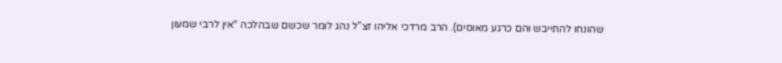שהונחו להתייבש והם כרגע מאוסים). הרב מרדכי אליהו זצ”ל נהג לומר שכשם שבהלכה “אין לרבי שמעון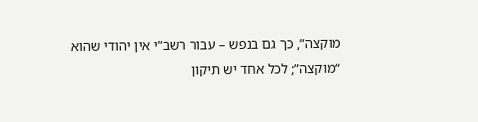מוקצה”, כך גם בנפש – עבור רשב”י אין יהודי שהוא “מוקצה”; לכל אחד יש תיקון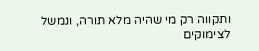ותקווה רק מי שהיה מלא תורה, ונמשל לצימוקים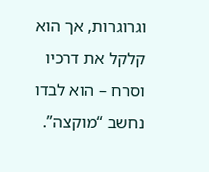וגרוגרות, אך הוא קלקל את דרכיו וסרח – הוא לבדו נחשב “מוקצה”.